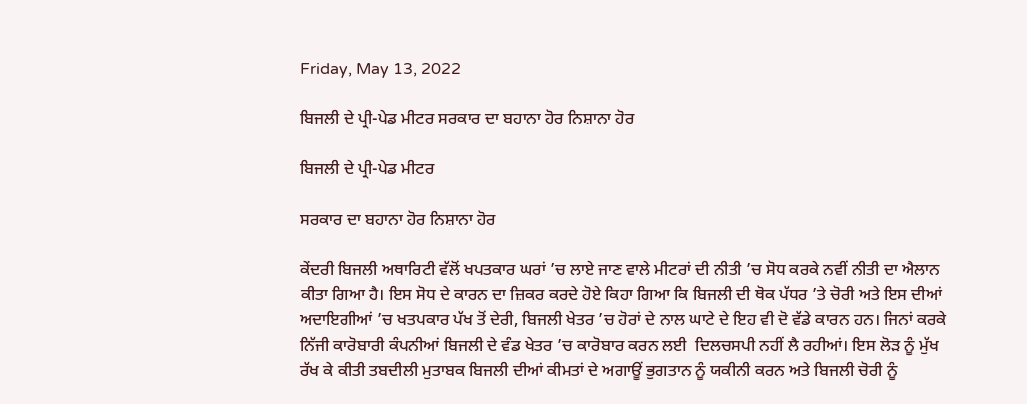Friday, May 13, 2022

ਬਿਜਲੀ ਦੇ ਪ੍ਰੀ-ਪੇਡ ਮੀਟਰ ਸਰਕਾਰ ਦਾ ਬਹਾਨਾ ਹੋਰ ਨਿਸ਼ਾਨਾ ਹੋਰ

ਬਿਜਲੀ ਦੇ ਪ੍ਰੀ-ਪੇਡ ਮੀਟਰ

ਸਰਕਾਰ ਦਾ ਬਹਾਨਾ ਹੋਰ ਨਿਸ਼ਾਨਾ ਹੋਰ

ਕੇਂਦਰੀ ਬਿਜਲੀ ਅਥਾਰਿਟੀ ਵੱਲੋਂ ਖਪਤਕਾਰ ਘਰਾਂ ’ਚ ਲਾਏ ਜਾਣ ਵਾਲੇ ਮੀਟਰਾਂ ਦੀ ਨੀਤੀ ’ਚ ਸੋਧ ਕਰਕੇ ਨਵੀਂ ਨੀਤੀ ਦਾ ਐਲਾਨ ਕੀਤਾ ਗਿਆ ਹੈ। ਇਸ ਸੋਧ ਦੇ ਕਾਰਨ ਦਾ ਜ਼ਿਕਰ ਕਰਦੇ ਹੋਏ ਕਿਹਾ ਗਿਆ ਕਿ ਬਿਜਲੀ ਦੀ ਥੋਕ ਪੱਧਰ ’ਤੇ ਚੋਰੀ ਅਤੇ ਇਸ ਦੀਆਂ ਅਦਾਇਗੀਆਂ ’ਚ ਖਤਪਕਾਰ ਪੱਖ ਤੋਂ ਦੇਰੀ, ਬਿਜਲੀ ਖੇਤਰ ’ਚ ਹੋਰਾਂ ਦੇ ਨਾਲ ਘਾਟੇ ਦੇ ਇਹ ਵੀ ਦੋ ਵੱਡੇ ਕਾਰਨ ਹਨ। ਜਿਨਾਂ ਕਰਕੇ ਨਿੱਜੀ ਕਾਰੋਬਾਰੀ ਕੰਪਨੀਆਂ ਬਿਜਲੀ ਦੇ ਵੰਡ ਖੇਤਰ ’ਚ ਕਾਰੋਬਾਰ ਕਰਨ ਲਈ  ਦਿਲਚਸਪੀ ਨਹੀਂ ਲੈ ਰਹੀਆਂ। ਇਸ ਲੋੜ ਨੂੰ ਮੁੱਖ ਰੱਖ ਕੇ ਕੀਤੀ ਤਬਦੀਲੀ ਮੁਤਾਬਕ ਬਿਜਲੀ ਦੀਆਂ ਕੀਮਤਾਂ ਦੇ ਅਗਾਊਂ ਭੁਗਤਾਨ ਨੂੰ ਯਕੀਨੀ ਕਰਨ ਅਤੇ ਬਿਜਲੀ ਚੋਰੀ ਨੂੰ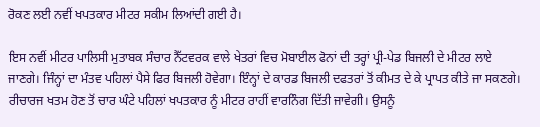ਰੋਕਣ ਲਈ ਨਵੀਂ ਖਪਤਕਾਰ ਮੀਟਰ ਸਕੀਮ ਲਿਆਂਦੀ ਗਈ ਹੈ।

ਇਸ ਨਵੀਂ ਮੀਟਰ ਪਾਲਿਸੀ ਮੁਤਾਬਕ ਸੰਚਾਰ ਨੈੱਟਵਰਕ ਵਾਲੇ ਖੇਤਰਾਂ ਵਿਚ ਮੋਬਾਈਲ ਫੋਨਾਂ ਦੀ ਤਰ੍ਹਾਂ ਪ੍ਰੀ-ਪੇਡ ਬਿਜਲੀ ਦੇ ਮੀਟਰ ਲਾਏ ਜਾਣਗੇ। ਜਿੰਨ੍ਹਾਂ ਦਾ ਮੰਤਵ ਪਹਿਲਾਂ ਪੈਸੇ ਫਿਰ ਬਿਜਲੀ ਹੋਵੇਗਾ। ਇੰਨ੍ਹਾਂ ਦੇ ਕਾਰਡ ਬਿਜਲੀ ਦਫਤਰਾਂ ਤੋਂ ਕੀਮਤ ਦੇ ਕੇ ਪ੍ਰਾਪਤ ਕੀਤੇ ਜਾ ਸਕਣਗੇ। ਰੀਚਾਰਜ ਖਤਮ ਹੋਣ ਤੋਂ ਚਾਰ ਘੰਟੇ ਪਹਿਲਾਂ ਖਪਤਕਾਰ ਨੂੰ ਮੀਟਰ ਰਾਹੀਂ ਵਾਰਨਿੰਗ ਦਿੱਤੀ ਜਾਵੇਗੀ। ਉਸਨੂੰ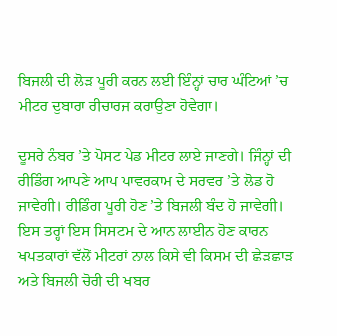ਬਿਜਲੀ ਦੀ ਲੋੜ ਪੂਰੀ ਕਰਨ ਲਈ ਇੰਨ੍ਹਾਂ ਚਾਰ ਘੰਟਿਆਂ ’ਚ ਮੀਟਰ ਦੁਬਾਰਾ ਰੀਚਾਰਜ ਕਰਾਉਣਾ ਹੋਵੇਗਾ।

ਦੂਸਰੇ ਨੰਬਰ ’ਤੇ ਪੋਸਟ ਪੇਡ ਮੀਟਰ ਲਾਏ ਜਾਣਗੇ। ਜਿੰਨ੍ਹਾਂ ਦੀ ਰੀਡਿੰਗ ਆਪਣੇ ਆਪ ਪਾਵਰਕਾਮ ਦੇ ਸਰਵਰ ’ਤੇ ਲੋਡ ਹੋ ਜਾਵੇਗੀ। ਰੀਡਿੰਗ ਪੂਰੀ ਹੋਣ ’ਤੇ ਬਿਜਲੀ ਬੰਦ ਹੋ ਜਾਵੇਗੀ। ਇਸ ਤਰ੍ਹਾਂ ਇਸ ਸਿਸਟਮ ਦੇ ਆਨ ਲਾਈਨ ਹੋਣ ਕਾਰਨ ਖਪਤਕਾਰਾਂ ਵੱਲੋਂ ਮੀਟਰਾਂ ਨਾਲ ਕਿਸੇ ਵੀ ਕਿਸਮ ਦੀ ਛੇੜਛਾੜ ਅਤੇ ਬਿਜਲੀ ਚੋਰੀ ਦੀ ਖਬਰ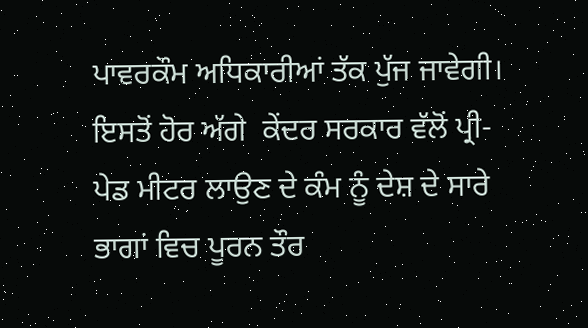ਪਾਵਰਕੌਮ ਅਧਿਕਾਰੀਆਂ ਤੱਕ ਪੁੱਜ ਜਾਵੇਗੀ। ਇਸਤੋਂ ਹੋਰ ਅੱਗੇ  ਕੇਂਦਰ ਸਰਕਾਰ ਵੱਲੋਂ ਪ੍ਰੀ-ਪੇਡ ਮੀਟਰ ਲਾਉਣ ਦੇ ਕੰਮ ਨੂੰ ਦੇਸ਼ ਦੇ ਸਾਰੇ ਭਾਗਾਂ ਵਿਚ ਪੂਰਨ ਤੌਰ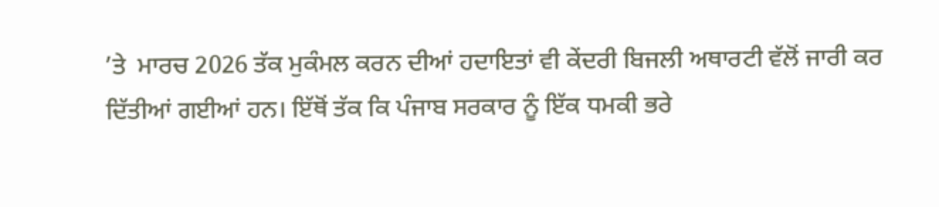’ਤੇ  ਮਾਰਚ 2026 ਤੱਕ ਮੁਕੰਮਲ ਕਰਨ ਦੀਆਂ ਹਦਾਇਤਾਂ ਵੀ ਕੇਂਦਰੀ ਬਿਜਲੀ ਅਥਾਰਟੀ ਵੱਲੋਂ ਜਾਰੀ ਕਰ ਦਿੱਤੀਆਂ ਗਈਆਂ ਹਨ। ਇੱਥੋਂ ਤੱਕ ਕਿ ਪੰਜਾਬ ਸਰਕਾਰ ਨੂੰ ਇੱਕ ਧਮਕੀ ਭਰੇ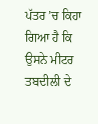ਪੱਤਰ ’ਚ ਕਿਹਾ ਗਿਆ ਹੈ ਕਿ ਉਸਨੇ ਮੀਟਰ ਤਬਦੀਲੀ ਦੇ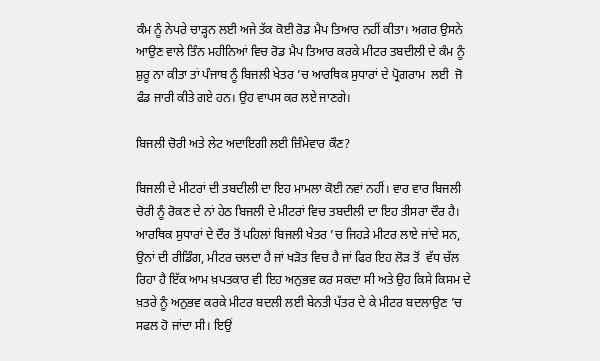ਕੰਮ ਨੂੰ ਨੇਪਰੇ ਚਾੜ੍ਹਨ ਲਈ ਅਜੇ ਤੱਕ ਕੋਈ ਰੋਡ ਮੈਪ ਤਿਆਰ ਨਹੀਂ ਕੀਤਾ। ਅਗਰ ਉਸਨੇ ਆਉਣ ਵਾਲੇ ਤਿੰਨ ਮਹੀਨਿਆਂ ਵਿਚ ਰੋਡ ਮੈਪ ਤਿਆਰ ਕਰਕੇ ਮੀਟਰ ਤਬਦੀਲੀ ਦੇ ਕੰਮ ਨੂੰ ਸ਼ੁਰੂ ਨਾ ਕੀਤਾ ਤਾਂ ਪੰਜਾਬ ਨੂੰ ਬਿਜਲੀ ਖੇਤਰ ’ਚ ਆਰਥਿਕ ਸੁਧਾਰਾਂ ਦੇ ਪ੍ਰੋਗਰਾਮ  ਲਈ  ਜੋ ਫੰਡ ਜਾਰੀ ਕੀਤੇ ਗਏ ਹਨ। ਉਹ ਵਾਪਸ ਕਰ ਲਏ ਜਾਣਗੇ।

ਬਿਜਲੀ ਚੋਰੀ ਅਤੇ ਲੇਟ ਅਦਾਇਗੀ ਲਈ ਜ਼ਿੰਮੇਵਾਰ ਕੌਣ?

ਬਿਜਲੀ ਦੇ ਮੀਟਰਾਂ ਦੀ ਤਬਦੀਲੀ ਦਾ ਇਹ ਮਾਮਲਾ ਕੋਈ ਨਵਾਂ ਨਹੀਂ। ਵਾਰ ਵਾਰ ਬਿਜਲੀ ਚੋਰੀ ਨੂੰ ਰੋਕਣ ਦੇ ਨਾਂ ਹੇਠ ਬਿਜਲੀ ਦੇ ਮੀਟਰਾਂ ਵਿਚ ਤਬਦੀਲੀ ਦਾ ਇਹ ਤੀਸਰਾ ਦੌਰ ਹੈ। ਆਰਥਿਕ ਸੁਧਾਰਾਂ ਦੇ ਦੌਰ ਤੋਂ ਪਹਿਲਾਂ ਬਿਜਲੀ ਖੇਤਰ ’ਚ ਜਿਹੜੇ ਮੀਟਰ ਲਾਏ ਜਾਂਦੇ ਸਨ, ਉਨਾਂ ਦੀ ਰੀਡਿੰਗ, ਮੀਟਰ ਚਲਦਾ ਹੈ ਜਾਂ ਖੜੋਤ ਵਿਚ ਹੈ ਜਾਂ ਫਿਰ ਇਹ ਲੋੜ ਤੋਂ  ਵੱਧ ਚੱਲ ਰਿਹਾ ਹੈ ਇੱਕ ਆਮ ਖ਼ਪਤਕਾਰ ਵੀ ਇਹ ਅਨੁਭਵ ਕਰ ਸਕਦਾ ਸੀ ਅਤੇ ਉਹ ਕਿਸੇ ਕਿਸਮ ਦੇ ਖ਼ਤਰੇ ਨੂੰ ਅਨੁਭਵ ਕਰਕੇ ਮੀਟਰ ਬਦਲੀ ਲਈ ਬੇਨਤੀ ਪੱਤਰ ਦੇ ਕੇ ਮੀਟਰ ਬਦਲਾਉਣ ’ਚ ਸਫਲ ਹੋ ਜਾਂਦਾ ਸੀ। ਇਉਂ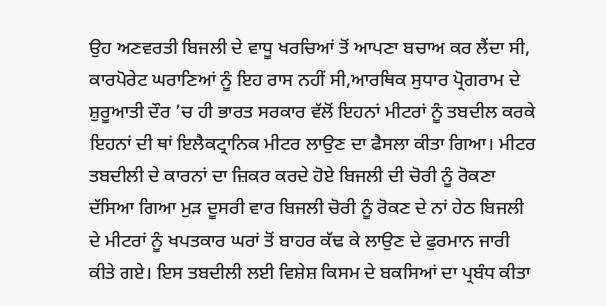ਉਹ ਅਣਵਰਤੀ ਬਿਜਲੀ ਦੇ ਵਾਧੂ ਖਰਚਿਆਂ ਤੋਂ ਆਪਣਾ ਬਚਾਅ ਕਰ ਲੈਂਦਾ ਸੀ, ਕਾਰਪੋਰੇਟ ਘਰਾਣਿਆਂ ਨੂੰ ਇਹ ਰਾਸ ਨਹੀਂ ਸੀ,ਆਰਥਿਕ ਸੁਧਾਰ ਪ੍ਰੋਗਰਾਮ ਦੇ ਸ਼ੁਰੂਆਤੀ ਦੌਰ ’ਚ ਹੀ ਭਾਰਤ ਸਰਕਾਰ ਵੱਲੋਂ ਇਹਨਾਂ ਮੀਟਰਾਂ ਨੂੰ ਤਬਦੀਲ ਕਰਕੇ ਇਹਨਾਂ ਦੀ ਥਾਂ ਇਲੈਕਟ੍ਰਾਨਿਕ ਮੀਟਰ ਲਾਉਣ ਦਾ ਫੈਸਲਾ ਕੀਤਾ ਗਿਆ। ਮੀਟਰ ਤਬਦੀਲੀ ਦੇ ਕਾਰਨਾਂ ਦਾ ਜ਼ਿਕਰ ਕਰਦੇ ਹੋਏ ਬਿਜਲੀ ਦੀ ਚੋਰੀ ਨੂੰ ਰੋਕਣਾ ਦੱਸਿਆ ਗਿਆ ਮੁੜ ਦੂਸਰੀ ਵਾਰ ਬਿਜਲੀ ਚੋਰੀ ਨੂੰ ਰੋਕਣ ਦੇ ਨਾਂ ਹੇਠ ਬਿਜਲੀ ਦੇ ਮੀਟਰਾਂ ਨੂੰ ਖਪਤਕਾਰ ਘਰਾਂ ਤੋਂ ਬਾਹਰ ਕੱਢ ਕੇ ਲਾਉਣ ਦੇ ਫੁਰਮਾਨ ਜਾਰੀ ਕੀਤੇ ਗਏ। ਇਸ ਤਬਦੀਲੀ ਲਈ ਵਿਸ਼ੇਸ਼ ਕਿਸਮ ਦੇ ਬਕਸਿਆਂ ਦਾ ਪ੍ਰਬੰਧ ਕੀਤਾ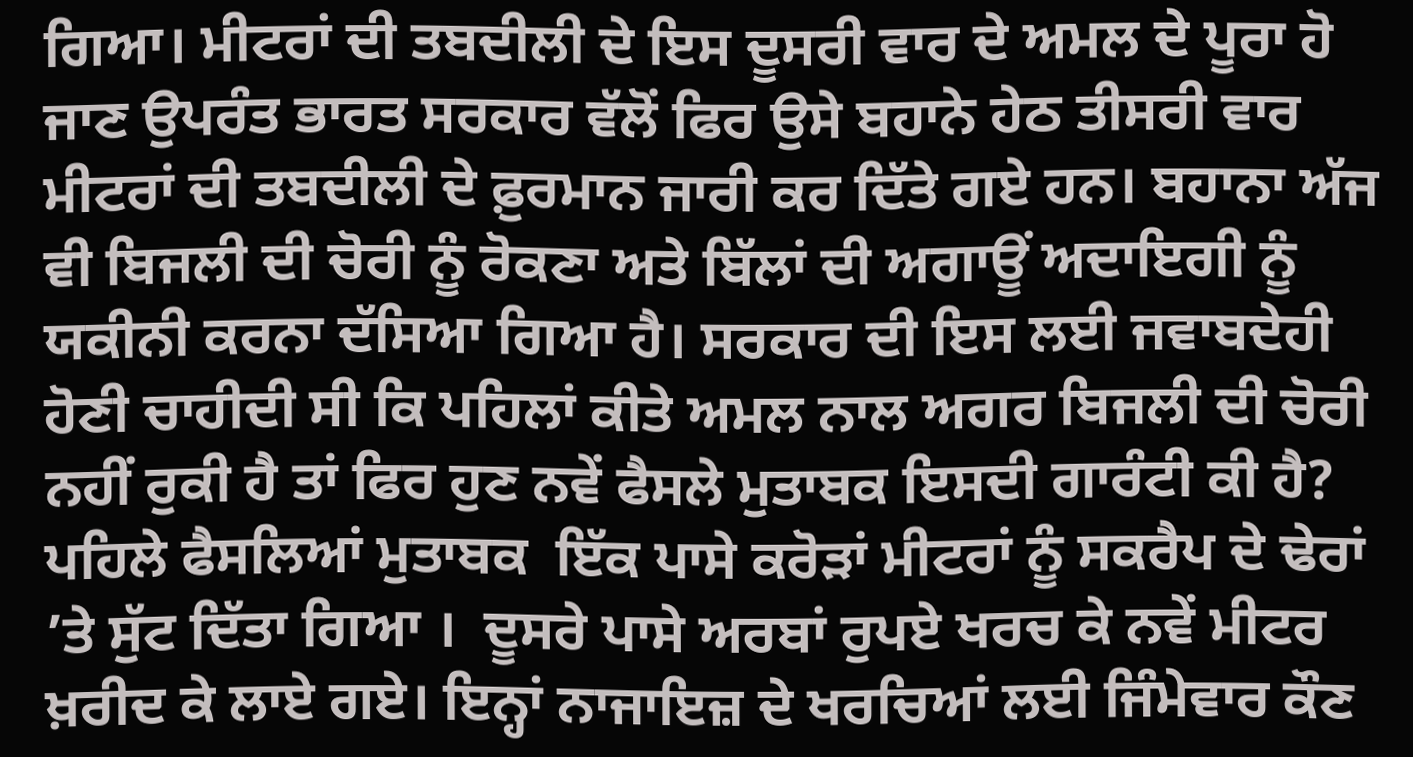ਗਿਆ। ਮੀਟਰਾਂ ਦੀ ਤਬਦੀਲੀ ਦੇ ਇਸ ਦੂਸਰੀ ਵਾਰ ਦੇ ਅਮਲ ਦੇ ਪੂਰਾ ਹੋ ਜਾਣ ਉਪਰੰਤ ਭਾਰਤ ਸਰਕਾਰ ਵੱਲੋਂ ਫਿਰ ਉਸੇ ਬਹਾਨੇ ਹੇਠ ਤੀਸਰੀ ਵਾਰ ਮੀਟਰਾਂ ਦੀ ਤਬਦੀਲੀ ਦੇ ਫ਼ੁਰਮਾਨ ਜਾਰੀ ਕਰ ਦਿੱਤੇ ਗਏ ਹਨ। ਬਹਾਨਾ ਅੱਜ ਵੀ ਬਿਜਲੀ ਦੀ ਚੋਰੀ ਨੂੰ ਰੋਕਣਾ ਅਤੇ ਬਿੱਲਾਂ ਦੀ ਅਗਾਊਂ ਅਦਾਇਗੀ ਨੂੰ ਯਕੀਨੀ ਕਰਨਾ ਦੱਸਿਆ ਗਿਆ ਹੈ। ਸਰਕਾਰ ਦੀ ਇਸ ਲਈ ਜਵਾਬਦੇਹੀ ਹੋਣੀ ਚਾਹੀਦੀ ਸੀ ਕਿ ਪਹਿਲਾਂ ਕੀਤੇ ਅਮਲ ਨਾਲ ਅਗਰ ਬਿਜਲੀ ਦੀ ਚੋਰੀ ਨਹੀਂ ਰੁਕੀ ਹੈ ਤਾਂ ਫਿਰ ਹੁਣ ਨਵੇਂ ਫੈਸਲੇ ਮੁਤਾਬਕ ਇਸਦੀ ਗਾਰੰਟੀ ਕੀ ਹੈ? ਪਹਿਲੇ ਫੈਸਲਿਆਂ ਮੁਤਾਬਕ  ਇੱਕ ਪਾਸੇ ਕਰੋੜਾਂ ਮੀਟਰਾਂ ਨੂੰ ਸਕਰੈਪ ਦੇ ਢੇਰਾਂ ’ਤੇ ਸੁੱਟ ਦਿੱਤਾ ਗਿਆ ।  ਦੂਸਰੇ ਪਾਸੇ ਅਰਬਾਂ ਰੁਪਏ ਖਰਚ ਕੇ ਨਵੇਂ ਮੀਟਰ ਖ਼ਰੀਦ ਕੇ ਲਾਏ ਗਏ। ਇਨ੍ਹਾਂ ਨਾਜਾਇਜ਼ ਦੇ ਖਰਚਿਆਂ ਲਈ ਜਿੰਮੇਵਾਰ ਕੌਣ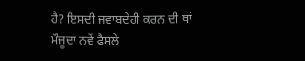ਹੈ? ਇਸਦੀ ਜਵਾਬਦੇਹੀ ਕਰਨ ਦੀ ਥਾਂ ਮੌਜੂਦਾ ਨਵੇਂ ਫੈਸਲੇ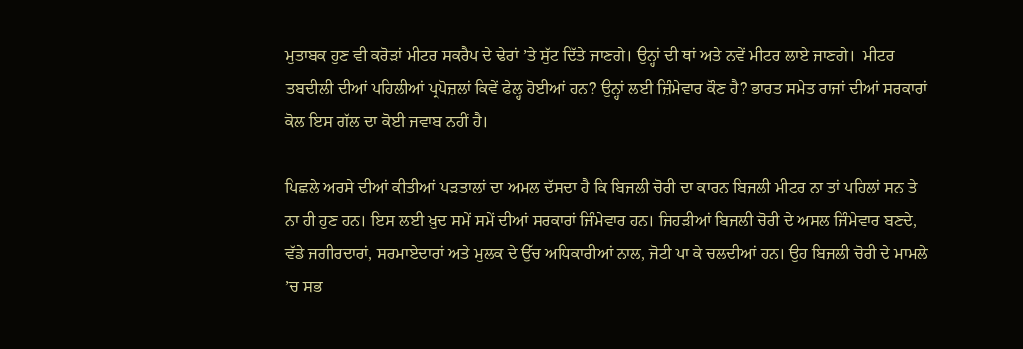ਮੁਤਾਬਕ ਹੁਣ ਵੀ ਕਰੋੜਾਂ ਮੀਟਰ ਸਕਰੈਪ ਦੇ ਢੇਰਾਂ ’ਤੇ ਸੁੱਟ ਦਿੱਤੇ ਜਾਣਗੇ। ਉਨ੍ਹਾਂ ਦੀ ਥਾਂ ਅਤੇ ਨਵੇਂ ਮੀਟਰ ਲਾਏ ਜਾਣਗੇ।  ਮੀਟਰ ਤਬਦੀਲੀ ਦੀਆਂ ਪਹਿਲੀਆਂ ਪ੍ਰਪੋਜ਼ਲਾਂ ਕਿਵੇਂ ਫੇਲ੍ਹ ਹੋਈਆਂ ਹਨ? ਉਨ੍ਹਾਂ ਲਈ ਜ਼ਿੰਮੇਵਾਰ ਕੌਣ ਹੈ? ਭਾਰਤ ਸਮੇਤ ਰਾਜਾਂ ਦੀਆਂ ਸਰਕਾਰਾਂ ਕੋਲ ਇਸ ਗੱਲ ਦਾ ਕੋਈ ਜਵਾਬ ਨਹੀਂ ਹੈ।

ਪਿਛਲੇ ਅਰਸੇ ਦੀਆਂ ਕੀਤੀਆਂ ਪੜਤਾਲਾਂ ਦਾ ਅਮਲ ਦੱਸਦਾ ਹੈ ਕਿ ਬਿਜਲੀ ਚੋਰੀ ਦਾ ਕਾਰਨ ਬਿਜਲੀ ਮੀਟਰ ਨਾ ਤਾਂ ਪਹਿਲਾਂ ਸਨ ਤੇ ਨਾ ਹੀ ਹੁਣ ਹਨ। ਇਸ ਲਈ ਖ਼ੁਦ ਸਮੇਂ ਸਮੇਂ ਦੀਆਂ ਸਰਕਾਰਾਂ ਜਿੰਮੇਵਾਰ ਹਨ। ਜਿਹੜੀਆਂ ਬਿਜਲੀ ਚੋਰੀ ਦੇ ਅਸਲ ਜਿੰਮੇਵਾਰ ਬਣਦੇ, ਵੱਡੇ ਜਗੀਰਦਾਰਾਂ, ਸਰਮਾਏਦਾਰਾਂ ਅਤੇ ਮੁਲਕ ਦੇ ਉੱਚ ਅਧਿਕਾਰੀਆਂ ਨਾਲ, ਜੋਟੀ ਪਾ ਕੇ ਚਲਦੀਆਂ ਹਨ। ਉਹ ਬਿਜਲੀ ਚੋਰੀ ਦੇ ਮਾਮਲੇ ’ਚ ਸਭ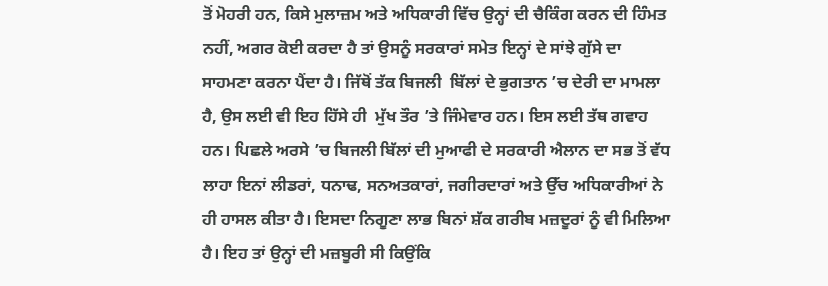ਤੋਂ ਮੋਹਰੀ ਹਨ, ਕਿਸੇ ਮੁਲਾਜ਼ਮ ਅਤੇ ਅਧਿਕਾਰੀ ਵਿੱਚ ਉਨ੍ਹਾਂ ਦੀ ਚੈਕਿੰਗ ਕਰਨ ਦੀ ਹਿੰਮਤ ਨਹੀਂ, ਅਗਰ ਕੋਈ ਕਰਦਾ ਹੈ ਤਾਂ ਉਸਨੂੰ ਸਰਕਾਰਾਂ ਸਮੇਤ ਇਨ੍ਹਾਂ ਦੇ ਸਾਂਝੇ ਗੁੱਸੇ ਦਾ ਸਾਹਮਣਾ ਕਰਨਾ ਪੈਂਦਾ ਹੈ। ਜਿੱਥੋਂ ਤੱਕ ਬਿਜਲੀ  ਬਿੱਲਾਂ ਦੇ ਭੁਗਤਾਨ ’ਚ ਦੇਰੀ ਦਾ ਮਾਮਲਾ ਹੈ, ਉਸ ਲਈ ਵੀ ਇਹ ਹਿੱਸੇ ਹੀ  ਮੁੱਖ ਤੌਰ ’ਤੇ ਜਿੰਮੇਵਾਰ ਹਨ। ਇਸ ਲਈ ਤੱਥ ਗਵਾਹ ਹਨ। ਪਿਛਲੇ ਅਰਸੇ ’ਚ ਬਿਜਲੀ ਬਿੱਲਾਂ ਦੀ ਮੁਆਫੀ ਦੇ ਸਰਕਾਰੀ ਐਲਾਨ ਦਾ ਸਭ ਤੋਂ ਵੱਧ ਲਾਹਾ ਇਨਾਂ ਲੀਡਰਾਂ, ਧਨਾਢ, ਸਨਅਤਕਾਰਾਂ, ਜਗੀਰਦਾਰਾਂ ਅਤੇ ਉੱਚ ਅਧਿਕਾਰੀਆਂ ਨੇ ਹੀ ਹਾਸਲ ਕੀਤਾ ਹੈ। ਇਸਦਾ ਨਿਗੂਣਾ ਲਾਭ ਬਿਨਾਂ ਸ਼ੱਕ ਗਰੀਬ ਮਜ਼ਦੂਰਾਂ ਨੂੰ ਵੀ ਮਿਲਿਆ ਹੈ। ਇਹ ਤਾਂ ਉਨ੍ਹਾਂ ਦੀ ਮਜ਼ਬੂਰੀ ਸੀ ਕਿਉਂਕਿ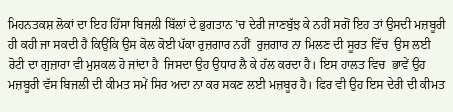ਮਿਹਨਤਕਸ਼ ਲੋਕਾਂ ਦਾ ਇਹ ਹਿੱਸਾ ਬਿਜਲੀ ਬਿੱਲਾਂ ਦੇ ਭੁਗਤਾਨ ’ਚ ਦੇਰੀ ਜਾਣਬੁੱਝ ਕੇ ਨਹੀਂ ਸਗੋਂ ਇਹ ਤਾਂ ਉਸਦੀ ਮਜ਼ਬੂਰੀ ਹੀ ਕਹੀ ਜਾ ਸਕਦੀ ਹੈ ਕਿਉਂਕਿ ਉਸ ਕੋਲ ਕੋਈ ਪੱਕਾ ਰੁਜ਼ਗਾਰ ਨਹੀਂ  ਰੁਜ਼ਗਾਰ ਨਾ ਮਿਲਣ ਦੀ ਸੂਰਤ ਵਿੱਚ  ਉਸ ਲਈ ਰੋਟੀ ਦਾ ਗੁਜ਼ਾਰਾ ਵੀ ਮੁਸ਼ਕਲ ਹੋ ਜਾਂਦਾ ਹੈ  ਜਿਸਦਾ ਉਹ ਉਧਾਰ ਲੈ ਕੇ ਹੱਲ ਕਰਦਾ ਹੈ। ਇਸ ਹਾਲਤ ਵਿਚ  ਭਾਵੇਂ ਉਹ ਮਜ਼ਬੂਰੀ ਵੱਸ ਬਿਜਲੀ ਦੀ ਕੀਮਤ ਸਮੇਂ ਸਿਰ ਅਦਾ ਨਾ ਕਰ ਸਕਣ ਲਈ ਮਜ਼ਬੂਰ ਹੈ। ਫਿਰ ਵੀ ਉਹ ਇਸ ਦੇਰੀ ਦੀ ਕੀਮਤ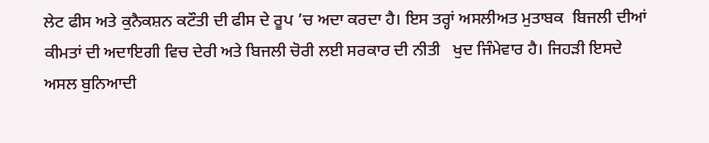ਲੇਟ ਫੀਸ ਅਤੇ ਕੁਨੈਕਸ਼ਨ ਕਟੌਤੀ ਦੀ ਫੀਸ ਦੇ ਰੂਪ ’ਚ ਅਦਾ ਕਰਦਾ ਹੈ। ਇਸ ਤਰ੍ਹਾਂ ਅਸਲੀਅਤ ਮੁਤਾਬਕ  ਬਿਜਲੀ ਦੀਆਂ ਕੀਮਤਾਂ ਦੀ ਅਦਾਇਗੀ ਵਿਚ ਦੇਰੀ ਅਤੇ ਬਿਜਲੀ ਚੋਰੀ ਲਈ ਸਰਕਾਰ ਦੀ ਨੀਤੀ   ਖੁਦ ਜਿੰਮੇਵਾਰ ਹੈ। ਜਿਹੜੀ ਇਸਦੇ ਅਸਲ ਬੁਨਿਆਦੀ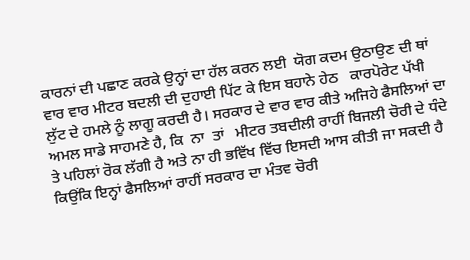ਕਾਰਨਾਂ ਦੀ ਪਛਾਣ ਕਰਕੇ ਉਨ੍ਹਾਂ ਦਾ ਹੱਲ ਕਰਨ ਲਈ  ਯੋਗ ਕਦਮ ਉਠਾਉਣ ਦੀ ਥਾਂ ਵਾਰ ਵਾਰ ਮੀਟਰ ਬਦਲੀ ਦੀ ਦੁਹਾਈ ਪਿੱਟ ਕੇ ਇਸ ਬਹਾਨੇ ਹੇਠ   ਕਾਰਪੋਰੇਟ ਪੱਖੀ  ਲੁੱਟ ਦੇ ਹਮਲੇ ਨੂੰ ਲਾਗੂ ਕਰਦੀ ਹੈ। ਸਰਕਾਰ ਦੇ ਵਾਰ ਵਾਰ ਕੀਤੇ ਅਜਿਹੇ ਫੈਸਲਿਆਂ ਦਾ ਅਮਲ ਸਾਡੇ ਸਾਹਮਣੇ ਹੈ, ਕਿ  ਨਾ  ਤਾਂ   ਮੀਟਰ ਤਬਦੀਲੀ ਰਾਹੀਂ ਬਿਜਲੀ ਚੋਰੀ ਦੇ ਧੰਦੇ ਤੇ ਪਹਿਲਾਂ ਰੋਕ ਲੱਗੀ ਹੈ ਅਤੇ ਨਾ ਹੀ ਭਵਿੱਖ ਵਿੱਚ ਇਸਦੀ ਆਸ ਕੀਤੀ ਜਾ ਸਕਦੀ ਹੈ ਕਿਉਂਕਿ ਇਨ੍ਹਾਂ ਫੈਸਲਿਆਂ ਰਾਹੀਂ ਸਰਕਾਰ ਦਾ ਮੰਤਵ ਚੋਰੀ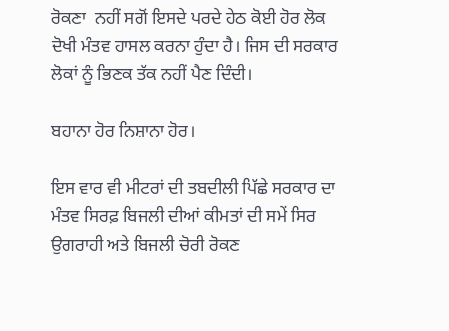ਰੋਕਣਾ  ਨਹੀਂ ਸਗੋਂ ਇਸਦੇ ਪਰਦੇ ਹੇਠ ਕੋਈ ਹੋਰ ਲੋਕ ਦੋਖੀ ਮੰਤਵ ਹਾਸਲ ਕਰਨਾ ਹੁੰਦਾ ਹੈ। ਜਿਸ ਦੀ ਸਰਕਾਰ ਲੋਕਾਂ ਨੂੰ ਭਿਣਕ ਤੱਕ ਨਹੀਂ ਪੈਣ ਦਿੰਦੀ।

ਬਹਾਨਾ ਹੋਰ ਨਿਸ਼ਾਨਾ ਹੋਰ।

ਇਸ ਵਾਰ ਵੀ ਮੀਟਰਾਂ ਦੀ ਤਬਦੀਲੀ ਪਿੱਛੇ ਸਰਕਾਰ ਦਾ ਮੰਤਵ ਸਿਰਫ਼ ਬਿਜਲੀ ਦੀਆਂ ਕੀਮਤਾਂ ਦੀ ਸਮੇਂ ਸਿਰ ਉਗਰਾਹੀ ਅਤੇ ਬਿਜਲੀ ਚੋਰੀ ਰੋਕਣ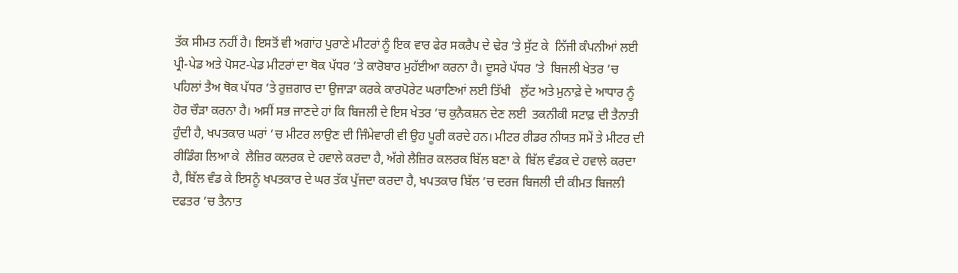ਤੱਕ ਸੀਮਤ ਨਹੀਂ ਹੈ। ਇਸਤੋਂ ਵੀ ਅਗਾਂਹ ਪੁਰਾਣੇ ਮੀਟਰਾਂ ਨੂੰ ਇਕ ਵਾਰ ਫੇਰ ਸਕਰੈਪ ਦੇ ਢੇਰ ’ਤੇ ਸੁੱਟ ਕੇ  ਨਿੱਜੀ ਕੰਪਨੀਆਂ ਲਈ ਪ੍ਰੀ-ਪੇਡ ਅਤੇ ਪੋਸਟ-ਪੇਡ ਮੀਟਰਾਂ ਦਾ ਥੋਕ ਪੱਧਰ ’ਤੇ ਕਾਰੋਬਾਰ ਮੁਹੱਈਆ ਕਰਨਾ ਹੈ। ਦੂਸਰੇ ਪੱਧਰ ’ਤੇ  ਬਿਜਲੀ ਖੇਤਰ ’ਚ  ਪਹਿਲਾਂ ਤੈਅ ਥੋਕ ਪੱਧਰ ’ਤੇ ਰੁਜ਼ਗਾਰ ਦਾ ਉਜਾੜਾ ਕਰਕੇ ਕਾਰਪੋਰੇਟ ਘਰਾਣਿਆਂ ਲਈ ਤਿੱਖੀ   ਲੁੱਟ ਅਤੇ ਮੁਨਾਫ਼ੇ ਦੇ ਆਧਾਰ ਨੂੰ ਹੋਰ ਚੌੜਾ ਕਰਨਾ ਹੈ। ਅਸੀਂ ਸਭ ਜਾਣਦੇ ਹਾਂ ਕਿ ਬਿਜਲੀ ਦੇ ਇਸ ਖੇਤਰ ’ਚ ਕੁਨੈਕਸ਼ਨ ਦੇਣ ਲਈ  ਤਕਨੀਕੀ ਸਟਾਫ਼ ਦੀ ਤੈਨਾਤੀ ਹੁੰਦੀ ਹੈ, ਖਪਤਕਾਰ ਘਰਾਂ ’ਚ ਮੀਟਰ ਲਾਉਣ ਦੀ ਜਿੰਮੇਵਾਰੀ ਵੀ ਉਹ ਪੂਰੀ ਕਰਦੇ ਹਨ। ਮੀਟਰ ਰੀਡਰ ਨੀਯਤ ਸਮੇਂ ਤੇ ਮੀਟਰ ਦੀ ਰੀਡਿੰਗ ਲਿਆ ਕੇ  ਲੈਜ਼ਿਰ ਕਲਰਕ ਦੇ ਹਵਾਲੇ ਕਰਦਾ ਹੈ, ਅੱਗੇ ਲੈਜ਼ਿਰ ਕਲਰਕ ਬਿੱਲ ਬਣਾ ਕੇ  ਬਿੱਲ ਵੰਡਕ ਦੇ ਹਵਾਲੇ ਕਰਦਾ ਹੈ, ਬਿੱਲ ਵੰਡ ਕੇ ਇਸਨੂੰ ਖਪਤਕਾਰ ਦੇ ਘਰ ਤੱਕ ਪੁੱਜਦਾ ਕਰਦਾ ਹੈ, ਖਪਤਕਾਰ ਬਿੱਲ ’ਚ ਦਰਜ ਬਿਜਲੀ ਦੀ ਕੀਮਤ ਬਿਜਲੀ ਦਫਤਰ ’ਚ ਤੈਨਾਤ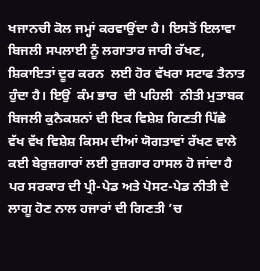ਖਜਾਨਚੀ ਕੋਲ ਜਮ੍ਹਾਂ ਕਰਵਾਉਂਦਾ ਹੈ। ਇਸਤੋਂ ਇਲਾਵਾ ਬਿਜਲੀ ਸਪਲਾਈ ਨੂੰ ਲਗਾਤਾਰ ਜਾਰੀ ਰੱਖਣ, ਸ਼ਿਕਾਇਤਾਂ ਦੂਰ ਕਰਨ  ਲਈ ਹੋਰ ਵੱਖਰਾ ਸਟਾਫ ਤੈਨਾਤ ਹੁੰਦਾ ਹੈ। ਇਉਂ  ਕੰਮ ਭਾਰ  ਦੀ ਪਹਿਲੀ  ਨੀਤੀ ਮੁਤਾਬਕ ਬਿਜਲੀ ਕੁਨੈਕਸ਼ਨਾਂ ਦੀ ਇਕ ਵਿਸ਼ੇਸ਼ ਗਿਣਤੀ ਪਿੱਛੇ  ਵੱਖ ਵੱਖ ਵਿਸ਼ੇਸ਼ ਕਿਸਮ ਦੀਆਂ ਯੋਗਤਾਵਾਂ ਰੱਖਣ ਵਾਲੇ  ਕਈ ਬੇਰੁਜ਼ਗਾਰਾਂ ਲਈ ਰੁਜ਼ਗਾਰ ਹਾਸਲ ਹੋ ਜਾਂਦਾ ਹੈ ਪਰ ਸਰਕਾਰ ਦੀ ਪ੍ਰੀ-ਪੇਡ ਅਤੇ ਪੋਸਟ-ਪੇਡ ਨੀਤੀ ਦੇ ਲਾਗੂ ਹੋਣ ਨਾਲ ਹਜਾਰਾਂ ਦੀ ਗਿਣਤੀ ’ਚ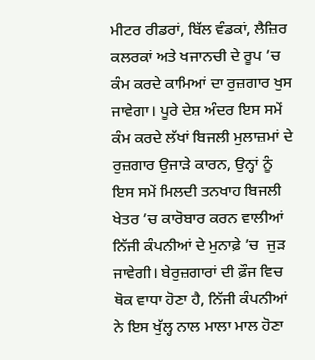ਮੀਟਰ ਰੀਡਰਾਂ, ਬਿੱਲ ਵੰਡਕਾਂ, ਲੈਜ਼ਿਰ ਕਲਰਕਾਂ ਅਤੇ ਖਜਾਨਚੀ ਦੇ ਰੂਪ ’ਚ ਕੰਮ ਕਰਦੇ ਕਾਮਿਆਂ ਦਾ ਰੁਜ਼ਗਾਰ ਖੁਸ ਜਾਵੇਗਾ। ਪੂਰੇ ਦੇਸ਼ ਅੰਦਰ ਇਸ ਸਮੇਂ ਕੰਮ ਕਰਦੇ ਲੱਖਾਂ ਬਿਜਲੀ ਮੁਲਾਜ਼ਮਾਂ ਦੇ ਰੁਜ਼ਗਾਰ ਉਜਾੜੇ ਕਾਰਨ, ਉਨ੍ਹਾਂ ਨੂੰ ਇਸ ਸਮੇਂ ਮਿਲਦੀ ਤਨਖਾਹ ਬਿਜਲੀ ਖੇਤਰ ’ਚ ਕਾਰੋਬਾਰ ਕਰਨ ਵਾਲੀਆਂ ਨਿੱਜੀ ਕੰਪਨੀਆਂ ਦੇ ਮੁਨਾਫ਼ੇ ’ਚ  ਜੁੜ ਜਾਵੇਗੀ। ਬੇਰੁਜ਼ਗਾਰਾਂ ਦੀ ਫ਼ੌਜ ਵਿਚ ਥੋਕ ਵਾਧਾ ਹੋਣਾ ਹੈ, ਨਿੱਜੀ ਕੰਪਨੀਆਂ ਨੇ ਇਸ ਖੁੱਲ੍ਹ ਨਾਲ ਮਾਲਾ ਮਾਲ ਹੋਣਾ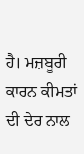ਹੈ। ਮਜ਼ਬੂਰੀ ਕਾਰਨ ਕੀਮਤਾਂ ਦੀ ਦੇਰ ਨਾਲ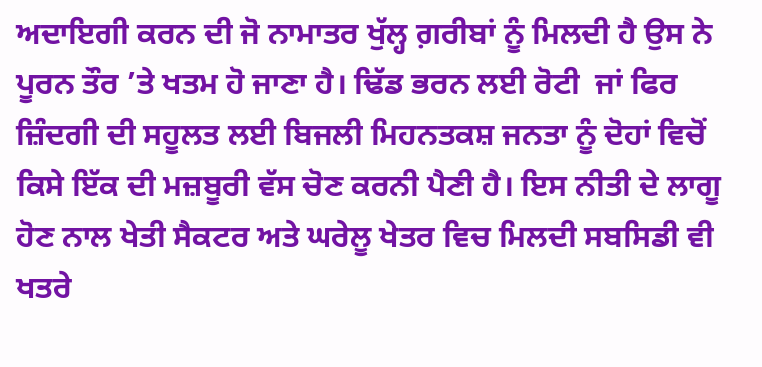ਅਦਾਇਗੀ ਕਰਨ ਦੀ ਜੋ ਨਾਮਾਤਰ ਖੁੱਲ੍ਹ ਗ਼ਰੀਬਾਂ ਨੂੰ ਮਿਲਦੀ ਹੈ ਉਸ ਨੇ ਪੂਰਨ ਤੌਰ ’ਤੇ ਖਤਮ ਹੋ ਜਾਣਾ ਹੈ। ਢਿੱਡ ਭਰਨ ਲਈ ਰੋਟੀ  ਜਾਂ ਫਿਰ ਜ਼ਿੰਦਗੀ ਦੀ ਸਹੂਲਤ ਲਈ ਬਿਜਲੀ ਮਿਹਨਤਕਸ਼ ਜਨਤਾ ਨੂੰ ਦੋਹਾਂ ਵਿਚੋਂ ਕਿਸੇ ਇੱਕ ਦੀ ਮਜ਼ਬੂਰੀ ਵੱਸ ਚੋਣ ਕਰਨੀ ਪੈਣੀ ਹੈ। ਇਸ ਨੀਤੀ ਦੇ ਲਾਗੂ ਹੋਣ ਨਾਲ ਖੇਤੀ ਸੈਕਟਰ ਅਤੇ ਘਰੇਲੂ ਖੇਤਰ ਵਿਚ ਮਿਲਦੀ ਸਬਸਿਡੀ ਵੀ ਖਤਰੇ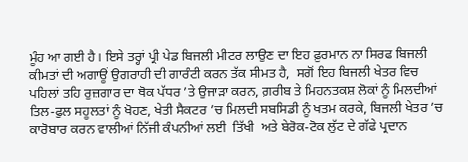ਮੂੰਹ ਆ ਗਈ ਹੈ। ਇਸੇ ਤਰ੍ਹਾਂ ਪ੍ਰੀ ਪੇਡ ਬਿਜਲੀ ਮੀਟਰ ਲਾਉਣ ਦਾ ਇਹ ਫ਼ੁਰਮਾਨ ਨਾ ਸਿਰਫ ਬਿਜਲੀ ਕੀਮਤਾਂ ਦੀ ਅਗਾਊਂ ਉਗਰਾਹੀ ਦੀ ਗਾਰੰਟੀ ਕਰਨ ਤੱਕ ਸੀਮਤ ਹੈ,  ਸਗੋਂ ਇਹ ਬਿਜਲੀ ਖੇਤਰ ਵਿਚ ਪਹਿਲਾਂ ਤਹਿ ਰੁਜ਼ਗਾਰ ਦਾ ਥੋਕ ਪੱਧਰ ’ਤੇ ਉਜਾੜਾ ਕਰਨ, ਗ਼ਰੀਬ ਤੇ ਮਿਹਨਤਕਸ਼ ਲੋਕਾਂ ਨੂੰ ਮਿਲਦੀਆਂ ਤਿਲ-ਫੁਲ ਸਹੂਲਤਾਂ ਨੂੰ ਖੋਹਣ, ਖੇਤੀ ਸੈਕਟਰ ’ਚ ਮਿਲਦੀ ਸਬਸਿਡੀ ਨੂੰ ਖਤਮ ਕਰਕੇ, ਬਿਜਲੀ ਖੇਤਰ ’ਚ ਕਾਰੋਬਾਰ ਕਰਨ ਵਾਲੀਆਂ ਨਿੱਜੀ ਕੰਪਨੀਆਂ ਲਈ  ਤਿੱਖੀ  ਅਤੇ ਬੇਰੋਕ-ਟੋਕ ਲੁੱਟ ਦੇ ਗੱਫੇ ਪ੍ਰਦਾਨ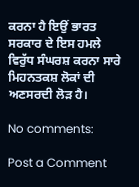ਕਰਨਾ ਹੈ ਇਉਂ ਭਾਰਤ ਸਰਕਾਰ ਦੇ ਇਸ ਹਮਲੇ ਵਿਰੁੱਧ ਸੰਘਰਸ਼ ਕਰਨਾ ਸਾਰੇ  ਮਿਹਨਤਕਸ਼ ਲੋਕਾਂ ਦੀ ਅਣਸਰਦੀ ਲੋੜ ਹੈ।

No comments:

Post a Comment